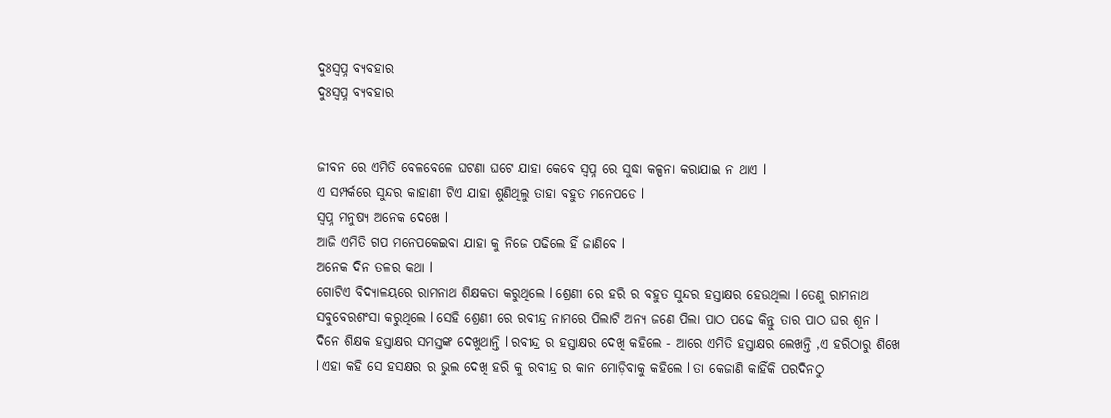ଦୁଃସ୍ବପ୍ନ ବ୍ୟବହାର
ଦୁଃସ୍ବପ୍ନ ବ୍ୟବହାର


ଜୀବନ ରେ ଏମିତି ବେଳବେଳେ ଘଟଣା ଘଟେ ଯାହା କେବେ ସ୍ବପ୍ନ ରେ ସୁଦ୍ଧା କଳ୍ପନା କରାଯାଇ ନ ଥାଏ l
ଏ ସମ୍ପର୍କରେ ସୁନ୍ଦର କାହାଣୀ ଟିଏ ଯାହା ଶୁଣିଥିଲୁ ତାହା ବହୁତ ମନେପଡେ l
ସ୍ବପ୍ନ ମନୁଷ୍ୟ ଅନେକ ଦେଖେ l
ଆଜି ଏମିତି ଗପ ମନେପକେଇବା ଯାହା କୁ ନିଜେ ପଢିଲେ ହିଁ ଜାଣିବେ l
ଅନେକ ଦିନ ତଳର କଥା l
ଗୋଟିଏ ବିଦ୍ୟାଳୟରେ ରାମନାଥ ଶିକ୍ଷକତା କରୁଥିଲେ l ଶ୍ରେଣୀ ରେ ହରି ର ବହୁତ ସୁନ୍ଦର ହସ୍ତାକ୍ଷର ହେଉଥିଲା l ତେଣୁ ରାମନାଥ ସବୁବେରଶଂସା କରୁଥିଲେ l ସେହି ଶ୍ରେଣୀ ରେ ରବୀନ୍ଦ୍ର ନାମରେ ପିଲାଟି ଅନ୍ୟ ଜଣେ ପିଲା ପାଠ ପଢେ କିନ୍ତୁ ତାର ପାଠ ଘର ଶୂନ l
ଦିନେ ଶିକ୍ଷକ ହସ୍ତାକ୍ଷର ସମସ୍ତଙ୍କ ଦେଖୁଥାନ୍ତି l ରବୀନ୍ଦ୍ର ର ହସ୍ତାକ୍ଷର ଦେଖି କହିଲେ - ଆରେ ଏମିତି ହସ୍ତାକ୍ଷର ଲେଖନ୍ତି ,ଏ ହରିଠାରୁ ଶିଖେ l ଏହା କହି ସେ ହସକ୍ଷର ର ଭୁଲ ଦେଖି ହରି କୁ ରବୀନ୍ଦ୍ର ର କାନ ମୋଡ଼ିବାକୁ କହିଲେ l ତା କେଜାଣି କାହିଁକି ପରଦିନଠୁ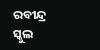ରବୀନ୍ଦ୍ର ସ୍କୁଲ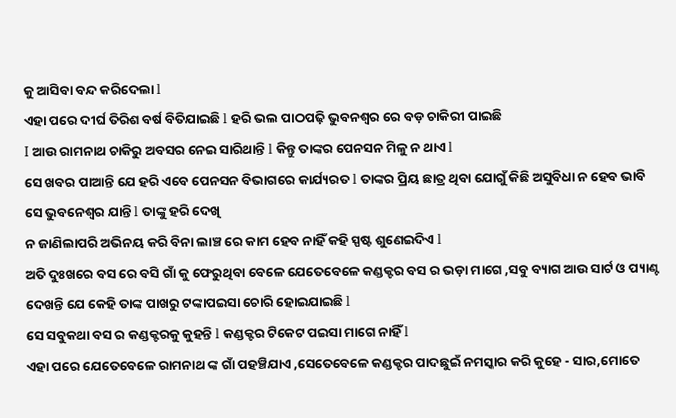କୁ ଆସିବା ବନ୍ଦ କରିଦେଲା l
ଏହା ପରେ ଦୀର୍ଘ ତିରିଶ ବର୍ଷ ବିତିଯାଇଛି l ହରି ଭଲ ପାଠପଢ଼ି ଭୁବନଶ୍ୱର ରେ ବଡ଼ ଚାକିରୀ ପାଇଛି
I ଆଉ ରାମନାଥ ଚାକିରୁ ଅବସର ନେଇ ସାରିଥାନ୍ତି l କିନ୍ତୁ ତାଙ୍କର ପେନସନ ମିଳୁ ନ ଥାଏ l
ସେ ଖବର ପାଆନ୍ତି ଯେ ହରି ଏବେ ପେନସନ ବିଭାଗରେ କାର୍ଯ୍ୟରତ l ତାଙ୍କର ପ୍ରିୟ ଛାତ୍ର ଥିବା ଯୋଗୁଁ କିଛି ଅସୁବିଧା ନ ହେବ ଭାବି
ସେ ଭୁବନେଶ୍ୱର ଯାନ୍ତି l ତାଙ୍କୁ ହରି ଦେଖି
ନ ଜାଣିଲାପରି ଅଭିନୟ କରି ବିନା ଲାଞ୍ଚ ରେ କାମ ହେବ ନାହିଁ କହି ସ୍ପଷ୍ଟ ଶୁଣେଇଦିଏ l
ଅତି ଦୁଃଖରେ ବସ ରେ ବସି ଗାଁ କୁ ଫେରୁଥିବା ବେଳେ ଯେତେବେଳେ କଣ୍ଡକ୍ଟର ବସ ର ଭଡ଼ା ମାଗେ ,ସବୁ ବ୍ୟାଗ ଆଉ ସାର୍ଟ ଓ ପ୍ୟାଣ୍ଟ ଦେଖନ୍ତି ଯେ କେହି ତାଙ୍କ ପାଖରୁ ଟଙ୍କାପଇସା ଚୋରି ହୋଇଯାଇଛି l
ସେ ସବୁକଥା ବସ ର କଣ୍ଡକ୍ଟରକୁ କୁହନ୍ତି l କଣ୍ଡକ୍ଟର ଟିକେଟ ପଇସା ମାଗେ ନାହିଁ l
ଏହା ପରେ ଯେତେବେଳେ ରାମନାଥ ଙ୍କ ଗାଁ ପହଞ୍ଚିଯାଏ ,ସେତେବେଳେ କଣ୍ଡକ୍ଟର ପାଦଛୁଇଁ ନମସ୍କାର କରି କୁହେ - ସାର,ମୋତେ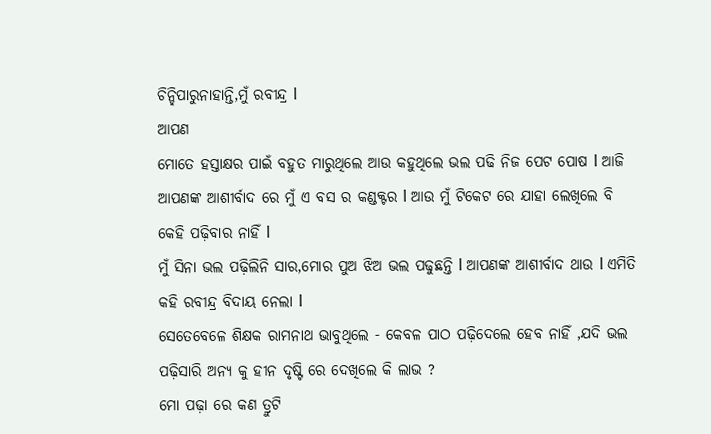ଚିନ୍ହିପାରୁନାହାନ୍ତି,ମୁଁ ରବୀନ୍ଦ୍ର l
ଆପଣ
ମୋତେ ହସ୍ତାକ୍ଷର ପାଇଁ ବହୁତ ମାରୁଥିଲେ ଆଉ କହୁଥିଲେ ଭଲ ପଢି ନିଜ ପେଟ ପୋଷ l ଆଜି ଆପଣଙ୍କ ଆଶୀର୍ବାଦ ରେ ମୁଁ ଏ ବସ ର କଣ୍ଡକ୍ଟର l ଆଉ ମୁଁ ଟିକେଟ ରେ ଯାହା ଲେଖିଲେ ବି କେହି ପଢ଼ିବାର ନାହିଁ l
ମୁଁ ସିନା ଭଲ ପଢ଼ିଲିନି ସାର,ମୋର ପୁଅ ଝିଅ ଭଲ ପଢୁଛନ୍ତି l ଆପଣଙ୍କ ଆଶୀର୍ବାଦ ଥାଉ l ଏମିତି କହି ରବୀନ୍ଦ୍ର ବିଦାୟ ନେଲା l
ସେତେବେଳେ ଶିକ୍ଷକ ରାମନାଥ ଭାବୁଥିଲେ - କେବଳ ପାଠ ପଢ଼ିଦେଲେ ହେବ ନାହିଁ ,ଯଦି ଭଲ ପଢ଼ିସାରି ଅନ୍ୟ କୁ ହୀନ ଦୃଷ୍ଟି ରେ ଦେଖିଲେ କି ଲାଭ ?
ମୋ ପଢ଼ା ରେ କଣ ତ୍ରୁଟି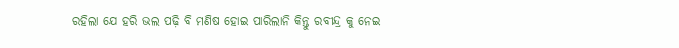ରହିଲା ଯେ ହରି ଭଲ ପଢ଼ି ବି ମଣିଷ ହୋଇ ପାରିଲାନି କିନ୍ତୁ ରବୀନ୍ଦ୍ର କୁ ନେଇ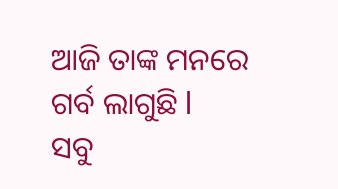ଆଜି ତାଙ୍କ ମନରେ ଗର୍ବ ଲାଗୁଛି l
ସବୁ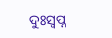ଦୁଃସ୍ବପ୍ନ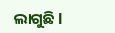ଲାଗୁଛି l